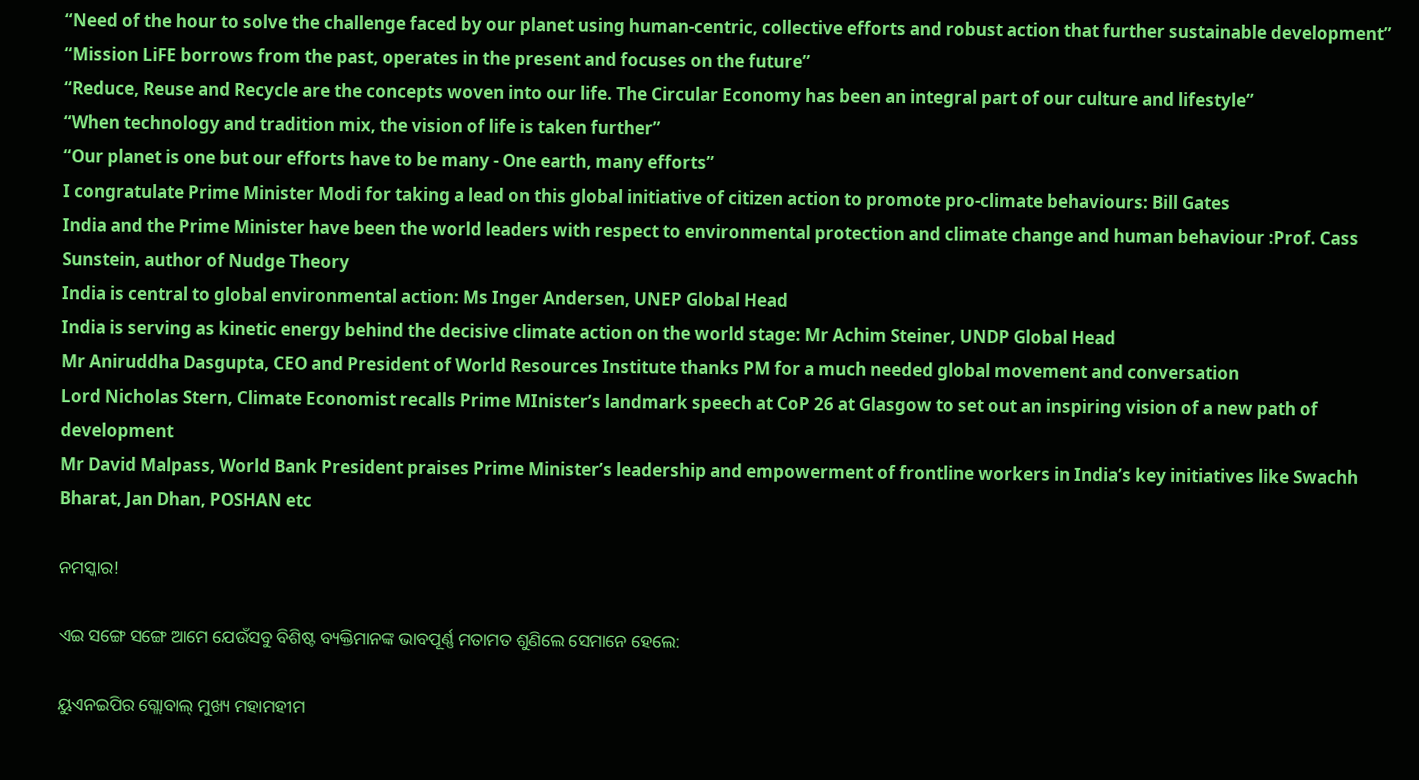“Need of the hour to solve the challenge faced by our planet using human-centric, collective efforts and robust action that further sustainable development”
“Mission LiFE borrows from the past, operates in the present and focuses on the future”
“Reduce, Reuse and Recycle are the concepts woven into our life. The Circular Economy has been an integral part of our culture and lifestyle”
“When technology and tradition mix, the vision of life is taken further”
“Our planet is one but our efforts have to be many - One earth, many efforts”
I congratulate Prime Minister Modi for taking a lead on this global initiative of citizen action to promote pro-climate behaviours: Bill Gates
India and the Prime Minister have been the world leaders with respect to environmental protection and climate change and human behaviour :Prof. Cass Sunstein, author of Nudge Theory
India is central to global environmental action: Ms Inger Andersen, UNEP Global Head
India is serving as kinetic energy behind the decisive climate action on the world stage: Mr Achim Steiner, UNDP Global Head
Mr Aniruddha Dasgupta, CEO and President of World Resources Institute thanks PM for a much needed global movement and conversation
Lord Nicholas Stern, Climate Economist recalls Prime MInister’s landmark speech at CoP 26 at Glasgow to set out an inspiring vision of a new path of development
Mr David Malpass, World Bank President praises Prime Minister’s leadership and empowerment of frontline workers in India’s key initiatives like Swachh Bharat, Jan Dhan, POSHAN etc

ନମସ୍କାର!

ଏଇ ସଙ୍ଗେ ସଙ୍ଗେ ଆମେ ଯେଉଁସବୁ ବିଶିଷ୍ଟ ବ୍ୟକ୍ତିମାନଙ୍କ ଭାବପୂର୍ଣ୍ଣ ମତାମତ ଶୁଣିଲେ ସେମାନେ ହେଲେ:

ୟୁଏନଇପିର ଗ୍ଲୋବାଲ୍ ମୁଖ୍ୟ ମହାମହୀମ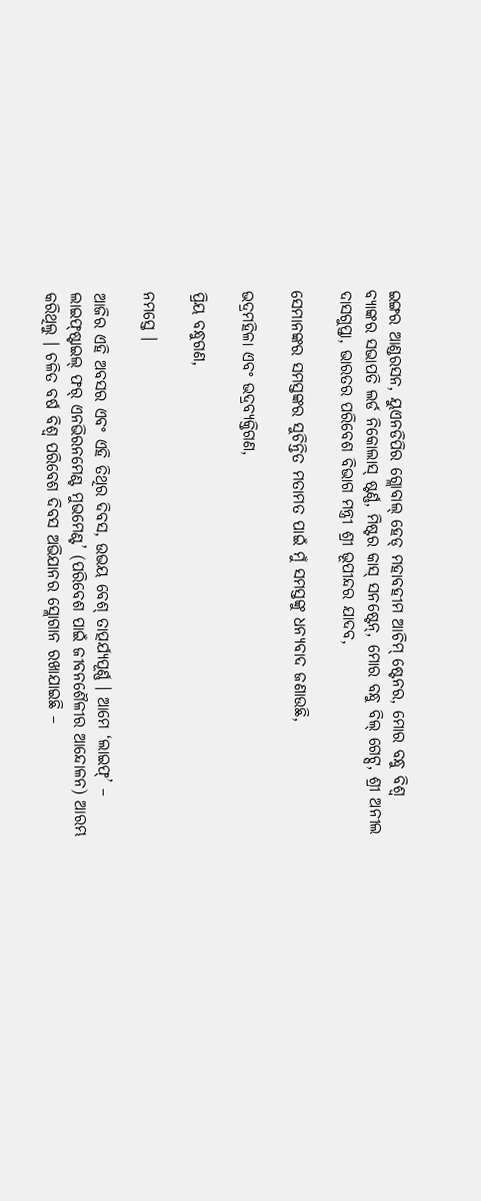ଇଙ୍ଗର ଆଣ୍ଡରସନ, ୟୁଏନଡିପିର ଗ୍ଲୋବାଲ୍ ହେଡ୍ ମହାବହୀମ ଆଚିମ୍ ଷ୍ଟେନର, ମୋର ବନ୍ଧୁ ବିଶ୍ୱ ବ୍ୟାଙ୍କର ସଭାପତି ଲର୍ଡ ନିକୋଲାସ୍ ଷ୍ଟର୍ଣ୍ଣ, ମିଷ୍ଟର କାସ୍ ସନଷ୍ଟେନ୍‌, ମୋର ବନ୍ଧୁ ବିଲ୍ ଗେଟ୍ସ, ଶ୍ରୀ ଅନୀଲ ଦାସଗୁପ୍ତା, ଭାରତର ପରିବେଶ ବିଭାଗ ମନ୍ତ୍ରୀ ଶ୍ରୀ ଭୂପୀନ୍ଦର ଯାଦବ,

ସେମାନଙ୍କର ସମସ୍ତଙ୍କର ସୁଚିନ୍ତିତ ମତାମତ ପାଇଁ ମୁଁ ସମସ୍ତଙ୍କୁ ଧନ୍ୟବାଦ ଜଣାଉଛି,

ଭଦ୍ରମହିଳା ଏବଂ ଭଦ୍ରବ୍ୟକ୍ତିଗଣ,

ପ୍ରିୟ ବନ୍ଧୁଗଣ,

ନମସ୍ତେ ।

ଆଜିର ଏହି ଅବସର ଏବଂ ଏହି ତିଥିର ଦିବସ, ଉଭୟ ବେଶ୍ ତାତ୍ପର୍ଯ୍ୟପୂର୍ଣ୍ଣ । ଆମେ ‘ଲାଇଫ୍‌’ – ଲାଇଫ୍‌ଷ୍ଟାଇଲ୍ ଫର୍ ଏନଭିରନମେଣ୍ଟ ମୁଭମେଣ୍ଟ’ (ପରିବେଶ ପାଇଁ ଜୀବନଶୈଳୀର ଆନ୍ଦୋଳନ) ଆରମ୍ଭ କରିଥିଲୁ । ଚଳିତ ବର୍ଷ ବିଶ୍ୱ ପରିବେଶ ଦିବସ ଅଭିଯାନର ସ୍ଲୋଗାନ ରଖାଯାଇଛି –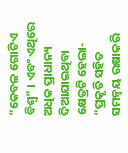“କେବଳ ଗୋଟିଏ ବିଶ୍ୱ” । ଏବଂ ଏଥିରେ ଅଧିକ ପ୍ରାଧାନ୍ୟ ଦିଆଯାଇଥିବା କ୍ଷେତ୍ରଟି ହେଲା-  “ପ୍ରକୃତି ସହିତ ସମନ୍ୱୟ ରକ୍ଷାକରି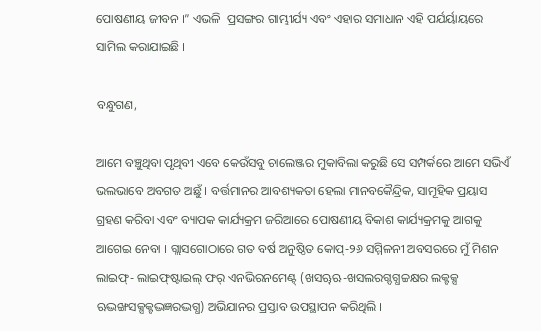ପୋଷଣୀୟ ଜୀବନ ।” ଏଭଳି  ପ୍ରସଙ୍ଗର ଗାମ୍ଭୀର୍ଯ୍ୟ ଏବଂ ଏହାର ସମାଧାନ ଏହି ପର୍ଯର୍ୟାୟରେ ସାମିଲ କରାଯାଇଛି ।

ବନ୍ଧୁଗଣ,

ଆମେ ବଞ୍ଚୁଥିବା ପୃଥିବୀ ଏବେ କେଉଁସବୁ ଚାଲେଞ୍ଜର ମୁକାବିଲା କରୁଛି ସେ ସମ୍ପର୍କରେ ଆମେ ସଭିଏଁ ଭଲଭାବେ ଅବଗତ ଅଛୁଁ । ବର୍ତ୍ତମାନର ଆବଶ୍ୟକତା ହେଲା ମାନବକୈନ୍ଦ୍ରିକ, ସାମୂହିକ ପ୍ରୟାସ ଗ୍ରହଣ କରିବା ଏବଂ ବ୍ୟାପକ କାର୍ଯ୍ୟକ୍ରମ ଜରିଆରେ ପୋଷଣୀୟ ବିକାଶ କାର୍ଯ୍ୟକ୍ରମକୁ ଆଗକୁ ଆଗେଇ ନେବା । ଗ୍ଲାସଗୋଠାରେ ଗତ ବର୍ଷ ଅନୁଷ୍ଠିତ କୋପ୍‌-୨୬ ସମ୍ମିଳନୀ ଅବସରରେ ମୁଁ ମିଶନ ଲାଇଫ୍‌- ଲାଇଫ୍‌ଷ୍ଟାଇଲ୍ ଫର୍ ଏନଭିରନମେଣ୍ଟ୍ (ଖସୠଋ-ଖସଲରଗ୍ଦଗ୍ଧଚ୍ଚକ୍ଷର ଲକ୍ଟକ୍ସ ଋଦ୍ଭଙ୍ଖସକ୍ସକ୍ଟଦ୍ଭଜ୍ଞରଦ୍ଭଗ୍ଧ) ଅଭିଯାନର ପ୍ରସ୍ତାବ ଉପସ୍ଥାପନ କରିଥିଲି ।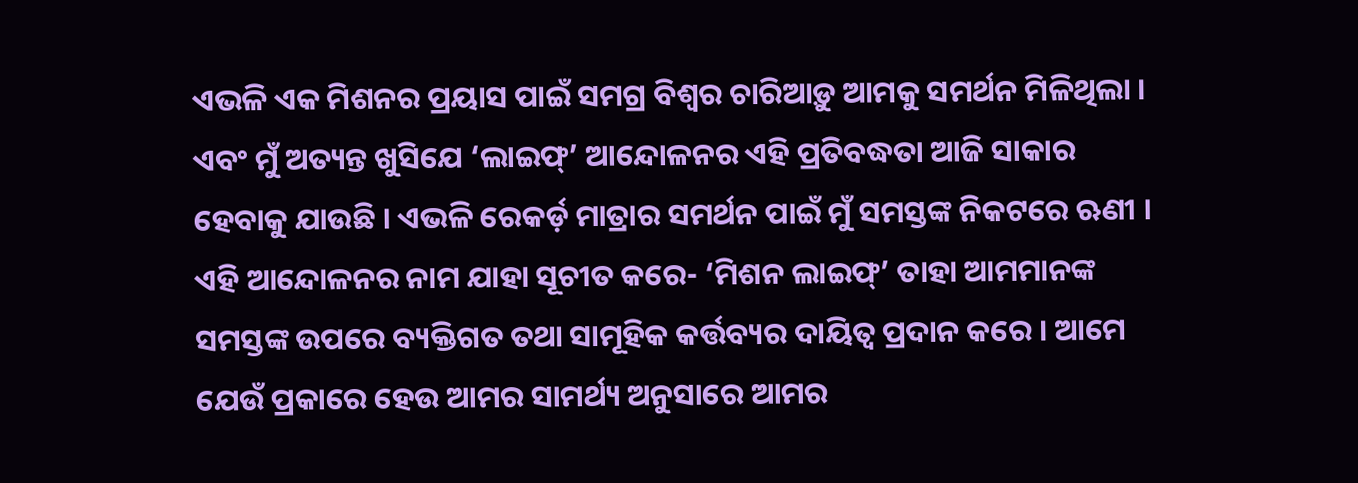ଏଭଳି ଏକ ମିଶନର ପ୍ରୟାସ ପାଇଁ ସମଗ୍ର ବିଶ୍ୱର ଚାରିଆଡ଼ୁ ଆମକୁ ସମର୍ଥନ ମିଳିଥିଲା । ଏବଂ ମୁଁ ଅତ୍ୟନ୍ତ ଖୁସିଯେ ‘ଲାଇଫ୍‌’ ଆନ୍ଦୋଳନର ଏହି ପ୍ରତିବଦ୍ଧତା ଆଜି ସାକାର ହେବାକୁ ଯାଉଛି । ଏଭଳି ରେକର୍ଡ଼ ମାତ୍ରାର ସମର୍ଥନ ପାଇଁ ମୁଁ ସମସ୍ତଙ୍କ ନିକଟରେ ଋଣୀ । ଏହି ଆନ୍ଦୋଳନର ନାମ ଯାହା ସୂଚୀତ କରେ- ‘ମିଶନ ଲାଇଫ୍‌’ ତାହା ଆମମାନଙ୍କ ସମସ୍ତଙ୍କ ଉପରେ ବ୍ୟକ୍ତିଗତ ତଥା ସାମୂହିକ କର୍ତ୍ତବ୍ୟର ଦାୟିତ୍ୱ ପ୍ରଦାନ କରେ । ଆମେ ଯେଉଁ ପ୍ରକାରେ ହେଉ ଆମର ସାମର୍ଥ୍ୟ ଅନୁସାରେ ଆମର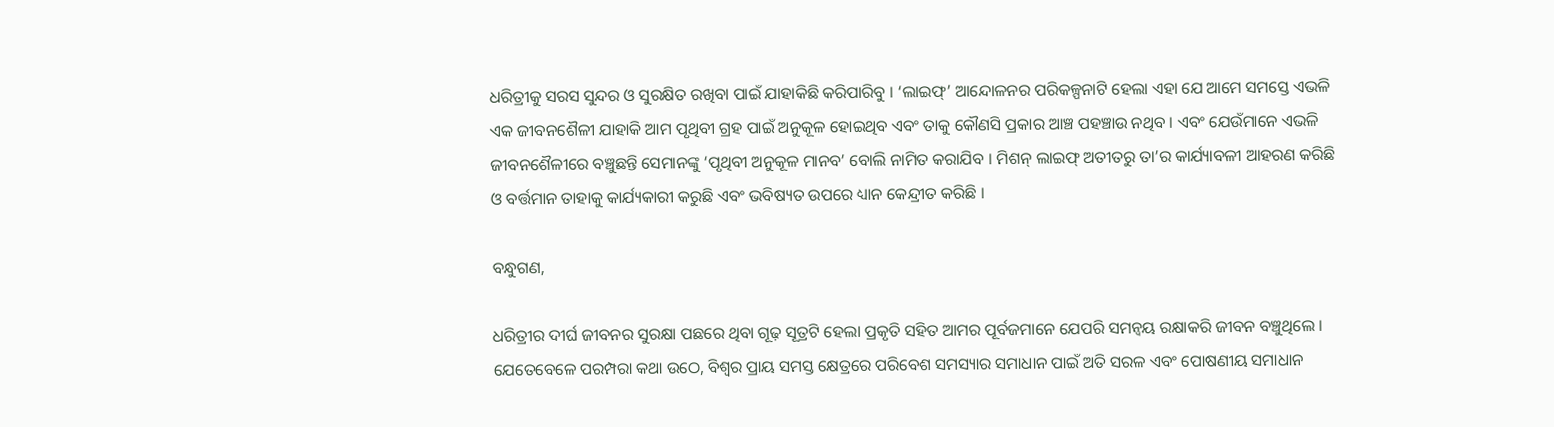ଧରିତ୍ରୀକୁ ସରସ ସୁନ୍ଦର ଓ ସୁରକ୍ଷିତ ରଖିବା ପାଇଁ ଯାହାକିଛି କରିପାରିବୁ । ‘ଲାଇଫ୍‌’ ଆନ୍ଦୋଳନର ପରିକଳ୍ପନାଟି ହେଲା ଏହା ଯେ ଆମେ ସମସ୍ତେ ଏଭଳି ଏକ ଜୀବନଶୈଳୀ ଯାହାକି ଆମ ପୃଥିବୀ ଗ୍ରହ ପାଇଁ ଅନୁକୂଳ ହୋଇଥିବ ଏବଂ ତାକୁ କୌଣସି ପ୍ରକାର ଆଞ୍ଚ ପହଞ୍ଚାଉ ନଥିବ । ଏବଂ ଯେଉଁମାନେ ଏଭଳି ଜୀବନଶୈଳୀରେ ବଞ୍ଚୁଛନ୍ତି ସେମାନଙ୍କୁ ‘ପୃଥିବୀ ଅନୁକୂଳ ମାନବ’ ବୋଲି ନାମିତ କରାଯିବ । ମିଶନ୍ ଲାଇଫ୍ ଅତୀତରୁ ତା’ର କାର୍ଯ୍ୟାବଳୀ ଆହରଣ କରିଛି ଓ ବର୍ତ୍ତମାନ ତାହାକୁ କାର୍ଯ୍ୟକାରୀ କରୁଛି ଏବଂ ଭବିଷ୍ୟତ ଉପରେ ଧ୍ୟାନ କେନ୍ଦ୍ରୀତ କରିଛି ।

ବନ୍ଧୁଗଣ,

ଧରିତ୍ରୀର ଦୀର୍ଘ ଜୀବନର ସୁରକ୍ଷା ପଛରେ ଥିବା ଗୂଢ଼ ସୂତ୍ରଟି ହେଲା ପ୍ରକୃତି ସହିତ ଆମର ପୂର୍ବଜମାନେ ଯେପରି ସମନ୍ୱୟ ରକ୍ଷାକରି ଜୀବନ ବଞ୍ଚୁଥିଲେ । ଯେତେବେଳେ ପରମ୍ପରା କଥା ଉଠେ, ବିଶ୍ୱର ପ୍ରାୟ ସମସ୍ତ କ୍ଷେତ୍ରରେ ପରିବେଶ ସମସ୍ୟାର ସମାଧାନ ପାଇଁ ଅତି ସରଳ ଏବଂ ପୋଷଣୀୟ ସମାଧାନ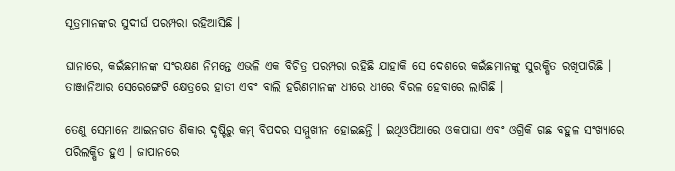ସୂତ୍ରମାନଙ୍କର ସୁଦୀର୍ଘ ପରମ୍ପରା ରହିଆସିଛି ।

ଘାନାରେ, କଇଁଛମାନଙ୍କ ସଂରକ୍ଷଣ ନିମନ୍ତେ ଏଭଳି ଏକ ବିଚିତ୍ର ପରମ୍ପରା ରହିଛି ଯାହାକି ସେ ଦେଶରେ କଇଁଛମାନଙ୍କୁ ସୁରକ୍ଷିତ ରଖିପାରିଛି । ତାଞ୍ଜାନିଆର ସେରେଙ୍ଗେଟି କ୍ଷେତ୍ରରେ ହାତୀ ଏବଂ ବାଲି ହରିଣମାନଙ୍କ ଧୀରେ ଧୀରେ ବିରଳ ହେବାରେ ଲାଗିଛି ।

ତେଣୁ ସେମାନେ ଆଇନଗତ ଶିକାର ଦୃଷ୍ଟିରୁ କମ୍ ବିପଦର ସମ୍ମୁଖୀନ ହୋଇଛନ୍ତି । ଇଥିଓପିଆରେ ଓକପାଘା ଏବଂ ଓଗ୍ରିକି ଗଛ ବହୁଳ ସଂଖ୍ୟାରେ ପରିଲକ୍ଷିତ ହୁଏ । ଜାପାନରେ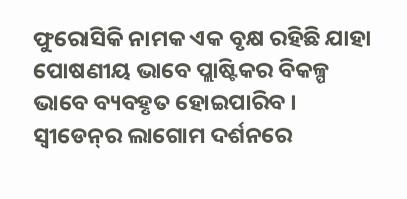ଫୁରୋସିକି ନାମକ ଏକ ବୃକ୍ଷ ରହିଛି ଯାହା ପୋଷଣୀୟ ଭାବେ ପ୍ଲାଷ୍ଟିକର ବିକଳ୍ପ ଭାବେ ବ୍ୟବହୃତ ହୋଇପାରିବ । ସ୍ୱୀଡେନ୍‌ର ଲାଗୋମ ଦର୍ଶନରେ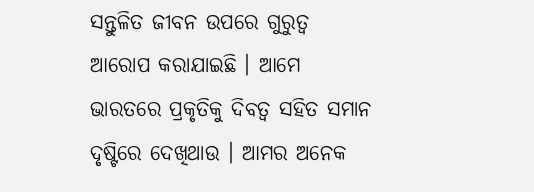ସନ୍ତୁଳିତ ଜୀବନ ଉପରେ ଗୁରୁତ୍ୱ ଆରୋପ କରାଯାଇଛି । ଆମେ ଭାରତରେ ପ୍ରକୃତିକୁ ଦିବତ୍ୱ ସହିତ ସମାନ ଦୃଷ୍ଟିରେ ଦେଖିଥାଉ । ଆମର ଅନେକ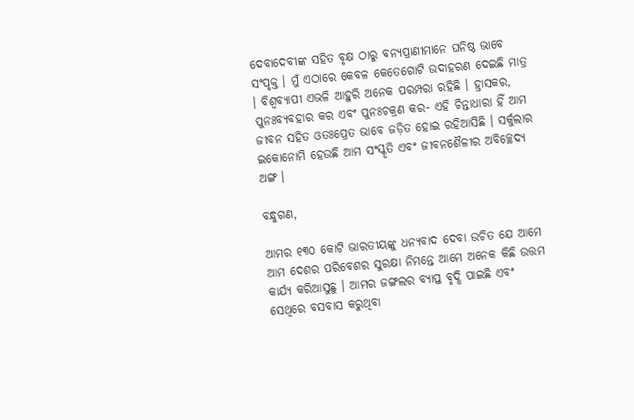ଦେବାଦେବୀଙ୍କ ସହିତ ବୃକ୍ଷ ଠାରୁ ବନ୍ୟପ୍ରାଣୀମାନେ ଘନିଷ୍ଠ ଭାବେ ସଂପୃକ୍ତ । ମୁଁ ଏଠାରେ କେବଳ କେତେଗୋଟି ଉଦାହରଣ ଦେଇଛି ମାତ୍ର । ବିଶ୍ୱବ୍ୟାପୀ ଏଭଳି ଆହୁରି ଅନେକ ପରମ୍ପରା ରହିଛି । ହ୍ରାସକର, ପୁନଃବ୍ୟବହାର କର ଏବଂ ପୁନଃଚକ୍ରଣ କର- ଏହି ଚିନ୍ତାଧାରା ହିଁ ଆମ ଜୀବନ ସହିତ ଓତଃପ୍ରେତ ଭାବେ ଜଡ଼ିତ ହୋଇ ରହିଆସିଛି । ସର୍କୁଲାର ଇକୋନୋମି ହେଉଛି ଆମ ସଂସ୍କୃତି ଏବଂ ଜୀବନଶୈଳୀର ଅବିଚ୍ଛେଦ୍ୟ ଅଙ୍ଗ ।

ବନ୍ଧୁଗଣ,

ଆମର ୧୩୦ କୋଟି ଭାରତୀୟଙ୍କୁ ଧନ୍ୟବାଦ ଦେବା ଉଚିତ ଯେ ଆମେ ଆମ ଦେଶର ପରିବେଶର ସୁରକ୍ଷା ନିମନ୍ତେ ଆମେ ଅନେକ କିଛି ଉତ୍ତମ କାର୍ଯ୍ୟ କରିଆସୁଛୁ । ଆମର ଜଙ୍ଗଲର ବ୍ୟାପ୍ତ ବୃଦ୍ଧି ପାଇଛି ଏବଂ ସେଥିରେ ବସବାସ କରୁଥିବା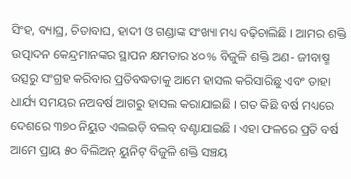ସିଂହ, ବ୍ୟାଘ୍ର, ଚିତାବାଘ, ହାଦୀ ଓ ଗଣ୍ଡାଙ୍କ ସଂଖ୍ୟା ମଧ୍ୟ ବଢ଼ିଚାଲିଛି । ଆମର ଶକ୍ତି ଉତ୍ପାଦନ କେନ୍ଦ୍ରମାନଙ୍କର ସ୍ଥାପନ କ୍ଷମତାର ୪୦% ବିଜୁଳି ଶକ୍ତି ଅଣ- ଜୀବାଷ୍ମ ଉତ୍ସରୁ ସଂଗ୍ରହ କରିବାର ପ୍ରତିବଦ୍ଧତାକୁ ଆମେ ହାସଲ କରିସାରିଛୁ ଏବଂ ତାହା ଧାର୍ଯ୍ୟ ସମୟର ନଅବର୍ଷ ଆଗରୁ ହାସଲ କରାଯାଇଛି । ଗତ କିଛି ବର୍ଷ ମଧ୍ୟରେ ଦେଶରେ ୩୭୦ ନିୟୁତ ଏଲଇଡ଼ି ବଲବ୍ ବଣ୍ଟାଯାଇଛି । ଏହା ଫଳରେ ପ୍ରତି ବର୍ଷ ଆମେ ପ୍ରାୟ ୫୦ ବିଲିଅନ୍ ୟୁନିଟ୍ ବିଜୁଳି ଶକ୍ତି ସଞ୍ଚୟ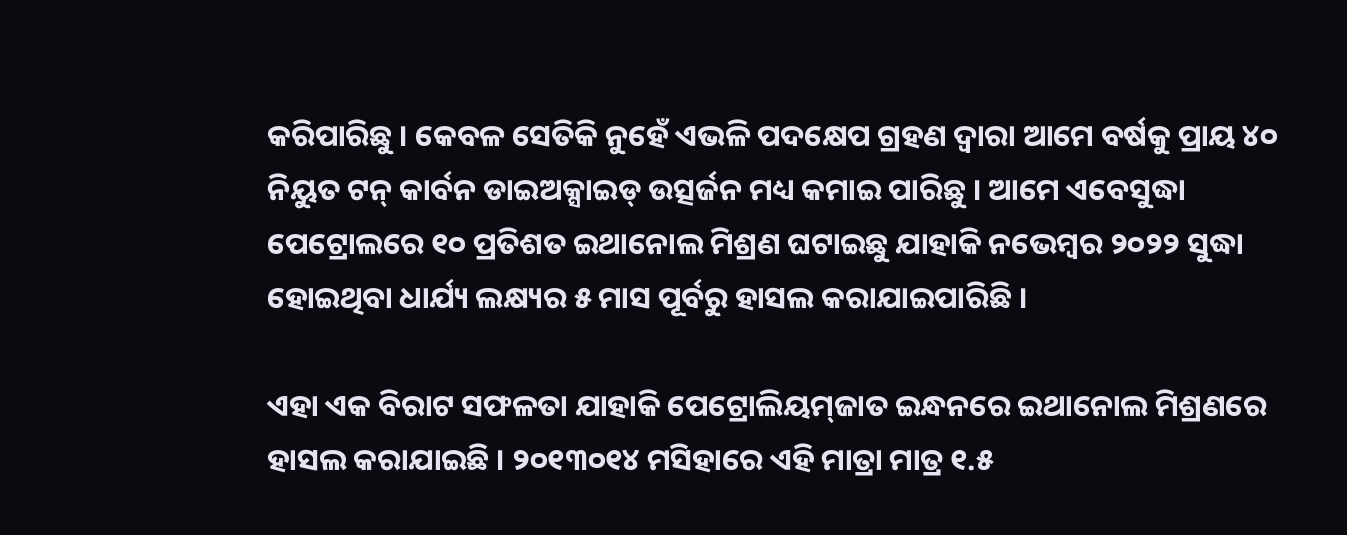କରିପାରିଛୁ । କେବଳ ସେତିକି ନୁହେଁ ଏଭଳି ପଦକ୍ଷେପ ଗ୍ରହଣ ଦ୍ୱାରା ଆମେ ବର୍ଷକୁ ପ୍ରାୟ ୪୦ ନିୟୁତ ଟନ୍ କାର୍ବନ ଡାଇଅକ୍ସାଇଡ୍ ଉତ୍ସର୍ଜନ ମଧ୍ୟ କମାଇ ପାରିଛୁ । ଆମେ ଏବେସୁଦ୍ଧା ପେଟ୍ରୋଲରେ ୧୦ ପ୍ରତିଶତ ଇଥାନୋଲ ମିଶ୍ରଣ ଘଟାଇଛୁ ଯାହାକି ନଭେମ୍ବର ୨୦୨୨ ସୁଦ୍ଧା ହୋଇଥିବା ଧାର୍ଯ୍ୟ ଲକ୍ଷ୍ୟର ୫ ମାସ ପୂର୍ବରୁ ହାସଲ କରାଯାଇପାରିଛି ।

ଏହା ଏକ ବିରାଟ ସଫଳତା ଯାହାକି ପେଟ୍ରୋଲିୟମ୍‌ଜାତ ଇନ୍ଧନରେ ଇଥାନୋଲ ମିଶ୍ରଣରେ ହାସଲ କରାଯାଇଛି । ୨୦୧୩୦୧୪ ମସିହାରେ ଏହି ମାତ୍ରା ମାତ୍ର ୧.୫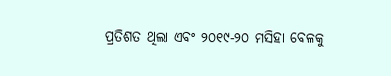ପ୍ରତିଶତ ଥିଲା ଏବଂ ୨୦୧୯-୨୦ ମସିହା ବେଳକୁ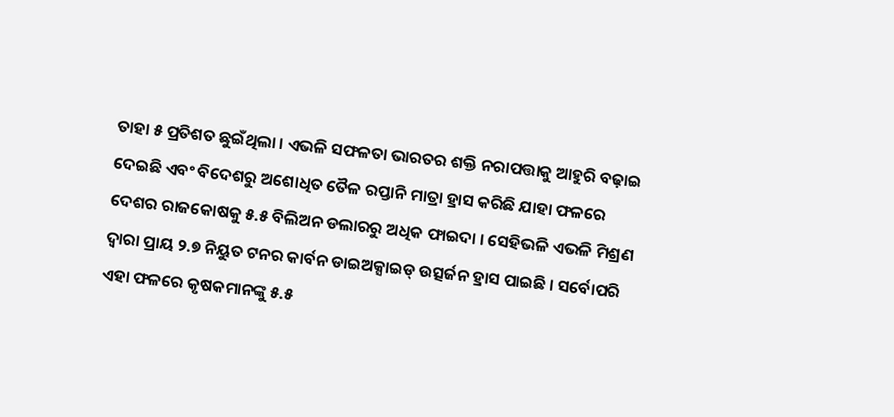ତାହା ୫ ପ୍ରତିଶତ ଛୁଇଁଥିଲା । ଏଭଳି ସଫଳତା ଭାରତର ଶକ୍ତି ନରାପତ୍ତାକୁ ଆହୁରି ବଢ଼ାଇ ଦେଇଛି ଏବଂ ବିଦେଶରୁ ଅଶୋଧିତ ତୈଳ ରପ୍ତାନି ମାତ୍ରା ହ୍ରାସ କରିଛି ଯାହା ଫଳରେ ଦେଶର ରାଜକୋଷକୁ ୫.୫ ବିଲିଅନ ଡଲାରରୁ ଅଧିକ ଫାଇଦା । ସେହିଭଳି ଏଭଳି ମିଶ୍ରଣ ଦ୍ୱାରା ପ୍ରାୟ ୨.୭ ନିୟୁତ ଟନର କାର୍ବନ ଡାଇଅକ୍ସାଇଡ୍ ଉତ୍ସର୍ଜନ ହ୍ରାସ ପାଇଛି । ସର୍ବୋପରି ଏହା ଫଳରେ କୃଷକମାନଙ୍କୁ ୫.୫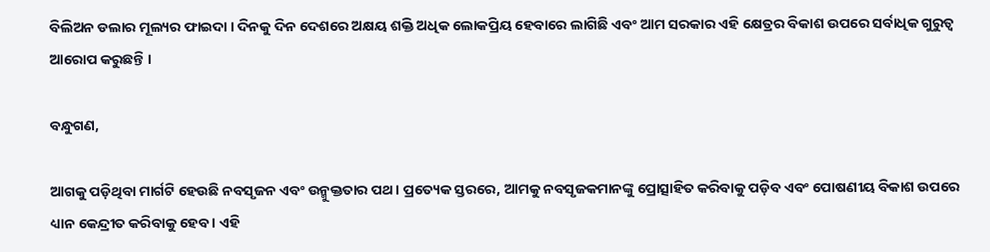ବିଲିଅନ ଡଲାର ମୂଲ୍ୟର ଫାଇଦା । ଦିନକୁ ଦିନ ଦେଶରେ ଅକ୍ଷୟ ଶକ୍ତି ଅଧିକ ଲୋକପ୍ରିୟ ହେବାରେ ଲାଗିଛି ଏବଂ ଆମ ସରକାର ଏହି କ୍ଷେତ୍ରର ବିକାଶ ଉପରେ ସର୍ବାଧିକ ଗୁରୁତ୍ୱ ଆରୋପ କରୁଛନ୍ତି ।

ବନ୍ଧୁଗଣ,

ଆଗକୁ ପଡ଼ିଥିବା ମାର୍ଗଟି ହେଉଛି ନବସୃଜନ ଏବଂ ଉନ୍ମୁକ୍ତତାର ପଥ । ପ୍ରତ୍ୟେକ ସ୍ତରରେ, ଆମକୁ ନବସୃଜକମାନଙ୍କୁ ପ୍ରୋତ୍ସାହିତ କରିବାକୁ ପଡ଼ିବ ଏବଂ ପୋଷଣୀୟ ବିକାଶ ଉପରେ ଧ୍ୟାନ କେନ୍ଦ୍ରୀତ କରିବାକୁ ହେବ । ଏହି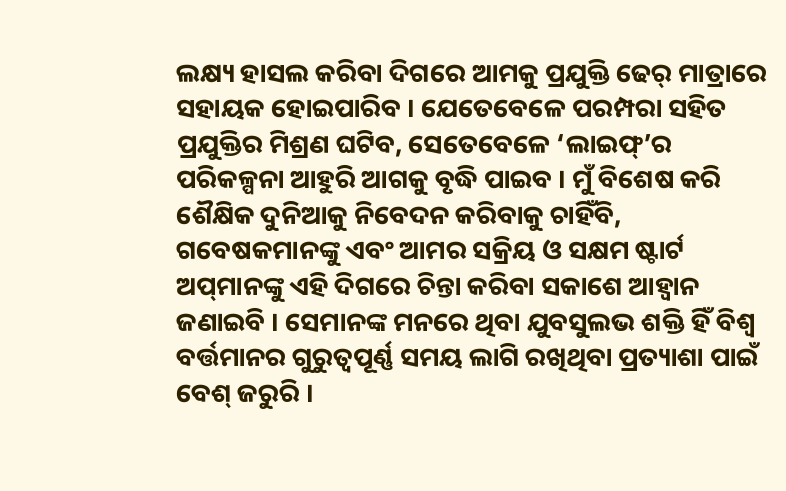ଲକ୍ଷ୍ୟ ହାସଲ କରିବା ଦିଗରେ ଆମକୁ ପ୍ରଯୁକ୍ତି ଢେର୍ ମାତ୍ରାରେ ସହାୟକ ହୋଇପାରିବ । ଯେତେବେଳେ ପରମ୍ପରା ସହିତ ପ୍ରଯୁକ୍ତିର ମିଶ୍ରଣ ଘଟିବ, ସେତେବେଳେ ‘ଲାଇଫ୍‌’ର ପରିକଳ୍ପନା ଆହୁରି ଆଗକୁ ବୃଦ୍ଧି ପାଇବ । ମୁଁ ବିଶେଷ କରି ଶୈକ୍ଷିକ ଦୁନିଆକୁ ନିବେଦନ କରିବାକୁ ଚାହିଁବି, ଗବେଷକମାନଙ୍କୁ ଏବଂ ଆମର ସକ୍ରିୟ ଓ ସକ୍ଷମ ଷ୍ଟାର୍ଟ ଅପ୍‌ମାନଙ୍କୁ ଏହି ଦିଗରେ ଚିନ୍ତା କରିବା ସକାଶେ ଆହ୍ୱାନ ଜଣାଇବି । ସେମାନଙ୍କ ମନରେ ଥିବା ଯୁବସୁଲଭ ଶକ୍ତି ହିଁ ବିଶ୍ୱ ବର୍ତ୍ତମାନର ଗୁରୁତ୍ୱପୂର୍ଣ୍ଣ ସମୟ ଲାଗି ରଖିଥିବା ପ୍ରତ୍ୟାଶା ପାଇଁ ବେଶ୍ ଜରୁରି ।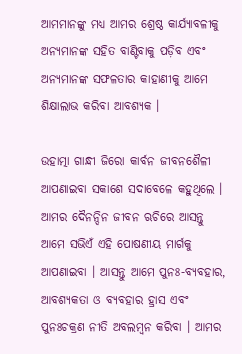ଆମମାନଙ୍କୁ ମଧ୍ୟ ଆମର ଶ୍ରେଷ୍ଠ କାର୍ଯ୍ୟାବଳୀକୁ ଅନ୍ୟମାନଙ୍କ ସହିତ ବାଣ୍ଟିବାକୁ ପଡ଼ିବ ଏବଂ ଅନ୍ୟମାନଙ୍କ ସଫଳତାର କାହାଣୀକୁ ଆମେ ଶିକ୍ଷାଲାଭ କରିବା ଆବଶ୍ୟକ ।

ଉହାତ୍ମା ଗାନ୍ଧୀ ଜିରୋ କାର୍ବନ ଜୀବନଶୈଳୀ ଆପଣାଇବା ସକାଶେ ସଦାବେଳେ କହୁଥିଲେ । ଆମର ଦୈନନ୍ଦିନ ଜୀବନ ଋଚିରେ ଆସନ୍ତୁ ଆମେ ସଭିଏଁ ଏହି ପୋଷଣୀୟ ମାର୍ଗକୁ ଆପଣାଇବା । ଆସନ୍ତୁ ଆମେ ପୁନଃ-ବ୍ୟବହାର, ଆବଶ୍ୟକତା ଓ ବ୍ୟବହାର ହ୍ରାସ ଏବଂ ପୁନଃଚକ୍ରଣ ନୀତି ଅବଲମ୍ବନ କରିବା । ଆମର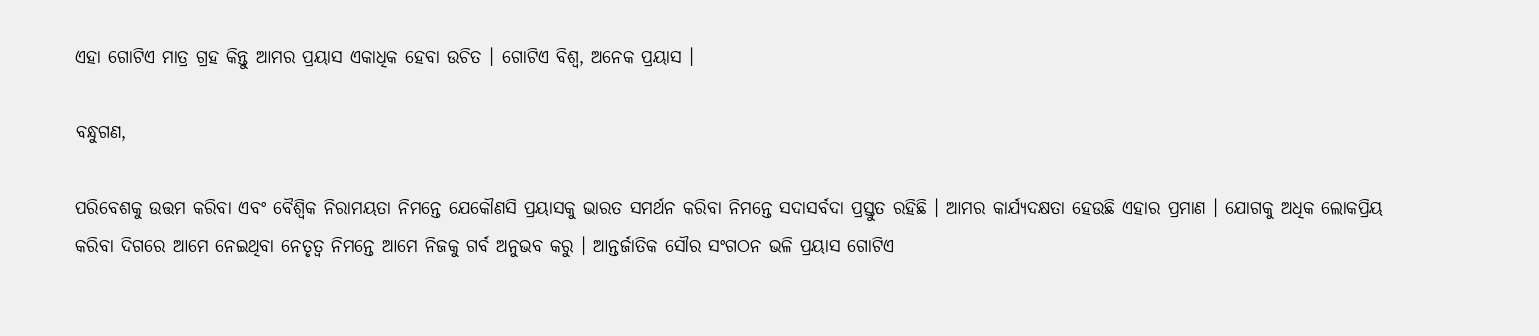ଏହା ଗୋଟିଏ ମାତ୍ର ଗ୍ରହ କିନ୍ତୁ ଆମର ପ୍ରୟାସ ଏକାଧିକ ହେବା ଉଚିତ । ଗୋଟିଏ ବିଶ୍ୱ, ଅନେକ ପ୍ରୟାସ ।

ବନ୍ଧୁଗଣ,

ପରିବେଶକୁ ଉତ୍ତମ କରିବା ଏବଂ ବୈଶ୍ୱିକ ନିରାମୟତା ନିମନ୍ତେ ଯେକୌଣସି ପ୍ରୟାସକୁ ଭାରତ ସମର୍ଥନ କରିବା ନିମନ୍ତେ ସଦାସର୍ବଦା ପ୍ରସ୍ତୁତ ରହିଛି । ଆମର କାର୍ଯ୍ୟଦକ୍ଷତା ହେଉଛି ଏହାର ପ୍ରମାଣ । ଯୋଗକୁ ଅଧିକ ଲୋକପ୍ରିୟ କରିବା ଦିଗରେ ଆମେ ନେଇଥିବା ନେତୃତ୍ୱ ନିମନ୍ତେ ଆମେ ନିଜକୁ ଗର୍ବ ଅନୁଭବ କରୁ । ଆନ୍ତର୍ଜାତିକ ସୌର ସଂଗଠନ ଭଳି ପ୍ରୟାସ ଗୋଟିଏ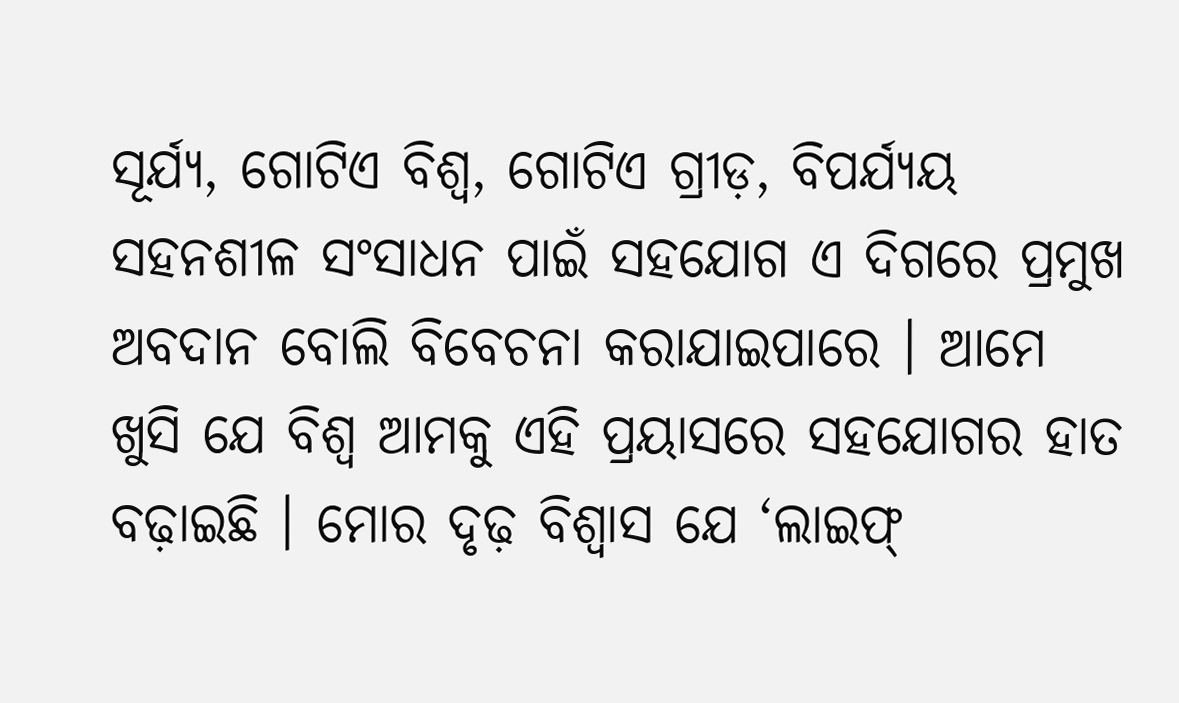ସୂର୍ଯ୍ୟ, ଗୋଟିଏ ବିଶ୍ୱ, ଗୋଟିଏ ଗ୍ରୀଡ଼, ବିପର୍ଯ୍ୟୟ ସହନଶୀଳ ସଂସାଧନ ପାଇଁ ସହଯୋଗ ଏ ଦିଗରେ ପ୍ରମୁଖ ଅବଦାନ ବୋଲି ବିବେଚନା କରାଯାଇପାରେ । ଆମେ ଖୁସି ଯେ ବିଶ୍ୱ ଆମକୁ ଏହି ପ୍ରୟାସରେ ସହଯୋଗର ହାତ ବଢ଼ାଇଛି । ମୋର ଦୃଢ଼ ବିଶ୍ୱାସ ଯେ ‘ଲାଇଫ୍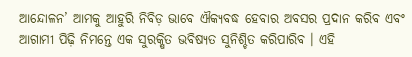ଆନ୍ଦୋଳନ’ ଆମକୁ ଆହୁରି ନିବିଡ଼ ଭାବେ ଐକ୍ୟବଦ୍ଧ ହେବାର ଅବସର ପ୍ରଦାନ କରିବ ଏବଂ ଆଗାମୀ ପିଢ଼ି ନିମନ୍ତେ ଏକ ସୁରକ୍ଷିତ ଭବିଷ୍ୟତ ସୁନିଶ୍ଚିତ କରିପାରିବ । ଏହି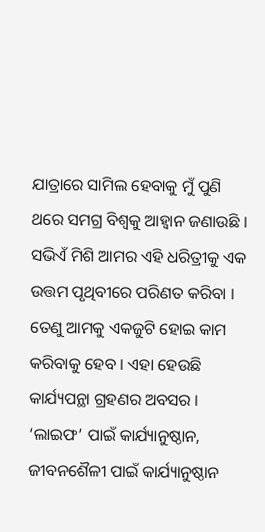ଯାତ୍ରାରେ ସାମିଲ ହେବାକୁ ମୁଁ ପୁଣି ଥରେ ସମଗ୍ର ବିଶ୍ୱକୁ ଆହ୍ୱାନ ଜଣାଉଛି । ସଭିଏଁ ମିଶି ଆମର ଏହି ଧରିତ୍ରୀକୁ ଏକ ଉତ୍ତମ ପୃଥିବୀରେ ପରିଣତ କରିବା । ତେଣୁ ଆମକୁ ଏକଜୁଟି ହୋଇ କାମ କରିବାକୁ ହେବ । ଏହା ହେଉଛି କାର୍ଯ୍ୟପନ୍ଥା ଗ୍ରହଣର ଅବସର । ‘ଲାଇଫ’ ପାଇଁ କାର୍ଯ୍ୟାନୁଷ୍ଠାନ, ଜୀବନଶୈଳୀ ପାଇଁ କାର୍ଯ୍ୟାନୁଷ୍ଠାନ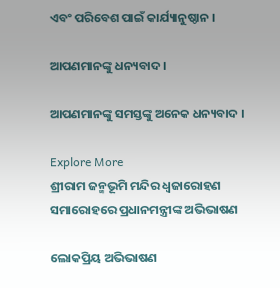ଏବଂ ପରିବେଶ ପାଇଁ କାର୍ଯ୍ୟାନୁଷ୍ଠାନ ।

ଆପଣମାନଙ୍କୁ ଧନ୍ୟବାଦ ।

ଆପଣମାନଙ୍କୁ ସମସ୍ତଙ୍କୁ ଅନେକ ଧନ୍ୟବାଦ ।

Explore More
ଶ୍ରୀରାମ ଜନ୍ମଭୂମି ମନ୍ଦିର ଧ୍ଵଜାରୋହଣ ସମାରୋହରେ ପ୍ରଧାନମନ୍ତ୍ରୀଙ୍କ ଅଭିଭାଷଣ

ଲୋକପ୍ରିୟ ଅଭିଭାଷଣ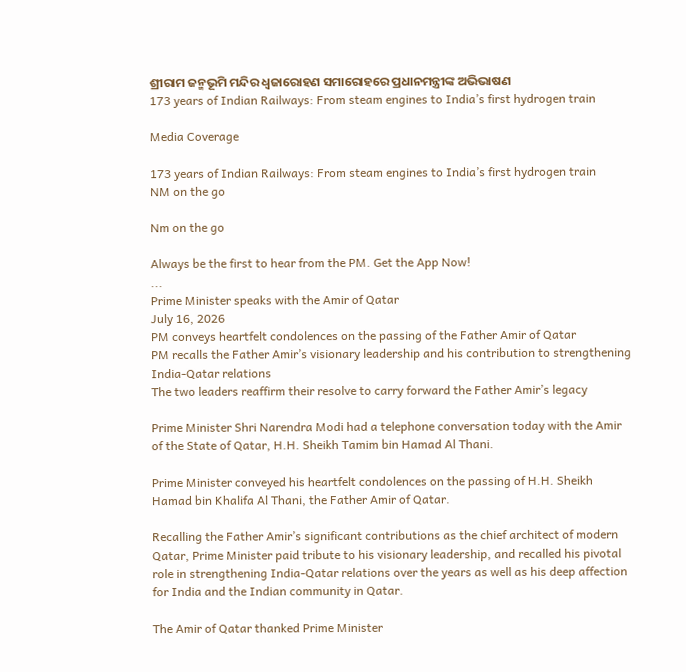ଶ୍ରୀରାମ ଜନ୍ମଭୂମି ମନ୍ଦିର ଧ୍ଵଜାରୋହଣ ସମାରୋହରେ ପ୍ରଧାନମନ୍ତ୍ରୀଙ୍କ ଅଭିଭାଷଣ
173 years of Indian Railways: From steam engines to India’s first hydrogen train

Media Coverage

173 years of Indian Railways: From steam engines to India’s first hydrogen train
NM on the go

Nm on the go

Always be the first to hear from the PM. Get the App Now!
...
Prime Minister speaks with the Amir of Qatar
July 16, 2026
PM conveys heartfelt condolences on the passing of the Father Amir of Qatar
PM recalls the Father Amir’s visionary leadership and his contribution to strengthening India-Qatar relations
The two leaders reaffirm their resolve to carry forward the Father Amir’s legacy

Prime Minister Shri Narendra Modi had a telephone conversation today with the Amir of the State of Qatar, H.H. Sheikh Tamim bin Hamad Al Thani.

Prime Minister conveyed his heartfelt condolences on the passing of H.H. Sheikh Hamad bin Khalifa Al Thani, the Father Amir of Qatar.

Recalling the Father Amir’s significant contributions as the chief architect of modern Qatar, Prime Minister paid tribute to his visionary leadership, and recalled his pivotal role in strengthening India-Qatar relations over the years as well as his deep affection for India and the Indian community in Qatar.

The Amir of Qatar thanked Prime Minister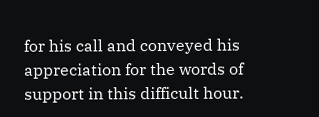for his call and conveyed his appreciation for the words of support in this difficult hour.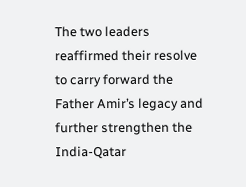The two leaders reaffirmed their resolve to carry forward the Father Amir’s legacy and further strengthen the India-Qatar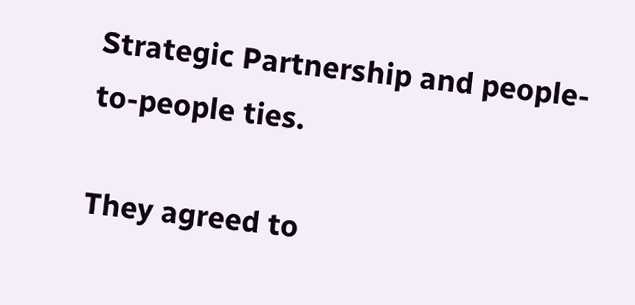Strategic Partnership and people-to-people ties.

They agreed to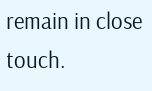remain in close touch.